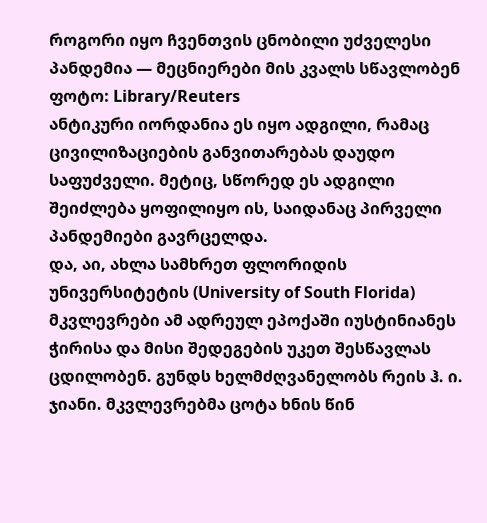როგორი იყო ჩვენთვის ცნობილი უძველესი პანდემია — მეცნიერები მის კვალს სწავლობენ
ფოტო: Library/Reuters
ანტიკური იორდანია ეს იყო ადგილი, რამაც ცივილიზაციების განვითარებას დაუდო საფუძველი. მეტიც, სწორედ ეს ადგილი შეიძლება ყოფილიყო ის, საიდანაც პირველი პანდემიები გავრცელდა.
და, აი, ახლა სამხრეთ ფლორიდის უნივერსიტეტის (University of South Florida) მკვლევრები ამ ადრეულ ეპოქაში იუსტინიანეს ჭირისა და მისი შედეგების უკეთ შესწავლას ცდილობენ. გუნდს ხელმძღვანელობს რეის ჰ. ი. ჯიანი. მკვლევრებმა ცოტა ხნის წინ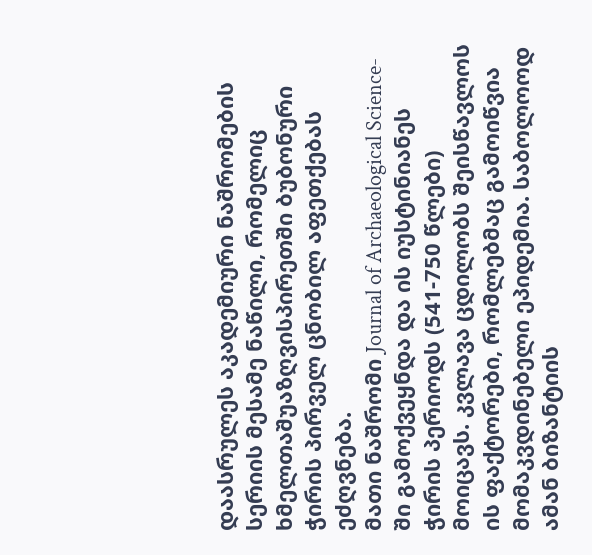დაასრულეს აკადემიური ნაშრომების სერიის მესამე ნაწილი, რომელიც ხმელთაშუაზღვისპირეთში ბუბონური ჭირის პირველ ცნობილ აფეთქებას ეძღვნება.
მათი ნაშრომი Journal of Archaeological Science-ში გამოქვეყნდა და ის იუსტინიანეს ჭირის პერიოდს (541-750 წლები) მოიცავს. კვლავა ცდილობს შეისწავლოს ის ფაქტორები, რომლებმაც გამოიწვია მომაკვდინებელი ეპიდემია. საბოლოოდ ამან ბიზანტიის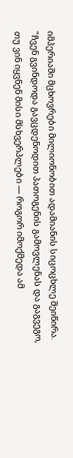იმპერიაში მცხოვრები მილიონობით ადამიანის სიცოცხლე შეიწირა.
"ჩვენ გვინდოდა გავცდენოდით პათოგენის გამოვლენას და გაგვეგო, თუ ვინ იყვნენ მისი მსხვერპლები — როგორ იმოქმედა ამ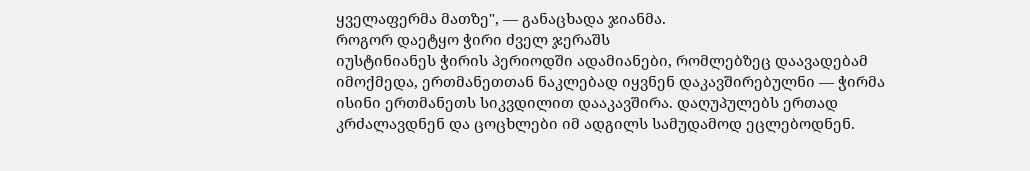ყველაფერმა მათზე", — განაცხადა ჯიანმა.
როგორ დაეტყო ჭირი ძველ ჯერაშს
იუსტინიანეს ჭირის პერიოდში ადამიანები, რომლებზეც დაავადებამ იმოქმედა, ერთმანეთთან ნაკლებად იყვნენ დაკავშირებულნი — ჭირმა ისინი ერთმანეთს სიკვდილით დააკავშირა. დაღუპულებს ერთად კრძალავდნენ და ცოცხლები იმ ადგილს სამუდამოდ ეცლებოდნენ.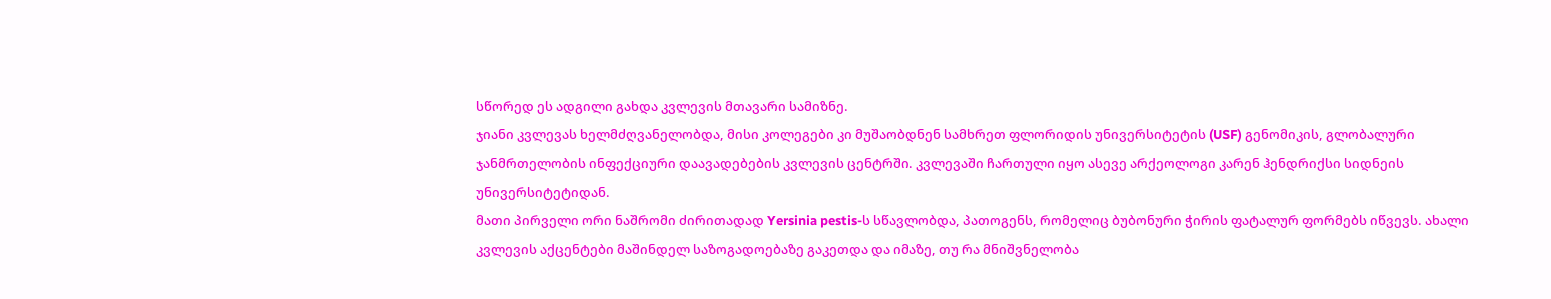სწორედ ეს ადგილი გახდა კვლევის მთავარი სამიზნე.
ჯიანი კვლევას ხელმძღვანელობდა, მისი კოლეგები კი მუშაობდნენ სამხრეთ ფლორიდის უნივერსიტეტის (USF) გენომიკის, გლობალური ჯანმრთელობის ინფექციური დაავადებების კვლევის ცენტრში. კვლევაში ჩართული იყო ასევე არქეოლოგი კარენ ჰენდრიქსი სიდნეის უნივერსიტეტიდან.
მათი პირველი ორი ნაშრომი ძირითადად Yersinia pestis-ს სწავლობდა, პათოგენს, რომელიც ბუბონური ჭირის ფატალურ ფორმებს იწვევს. ახალი კვლევის აქცენტები მაშინდელ საზოგადოებაზე გაკეთდა და იმაზე, თუ რა მნიშვნელობა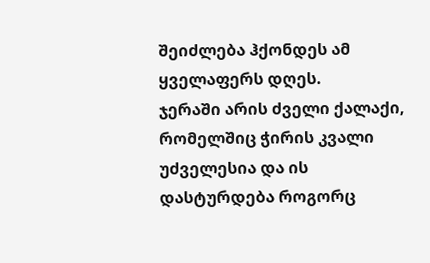შეიძლება ჰქონდეს ამ ყველაფერს დღეს.
ჯერაში არის ძველი ქალაქი, რომელშიც ჭირის კვალი უძველესია და ის დასტურდება როგორც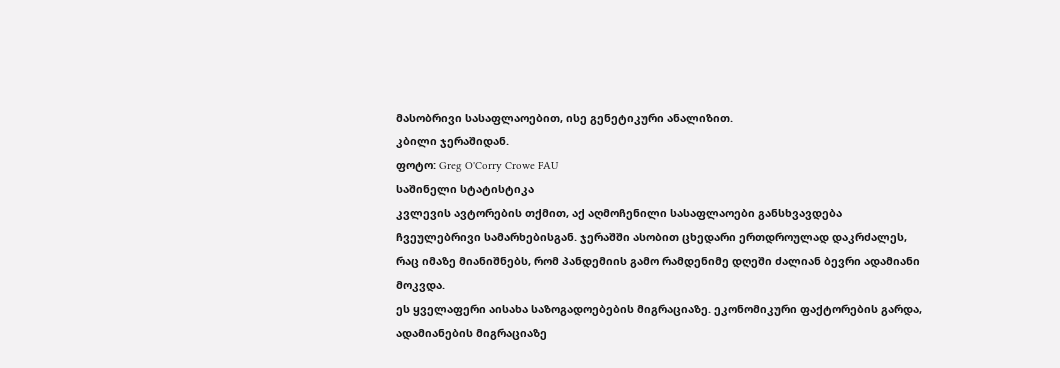მასობრივი სასაფლაოებით, ისე გენეტიკური ანალიზით.
კბილი ჯერაშიდან.
ფოტო: Greg O'Corry Crowe FAU
საშინელი სტატისტიკა
კვლევის ავტორების თქმით, აქ აღმოჩენილი სასაფლაოები განსხვავდება ჩვეულებრივი სამარხებისგან. ჯერაშში ასობით ცხედარი ერთდროულად დაკრძალეს, რაც იმაზე მიანიშნებს, რომ პანდემიის გამო რამდენიმე დღეში ძალიან ბევრი ადამიანი მოკვდა.
ეს ყველაფერი აისახა საზოგადოებების მიგრაციაზე. ეკონომიკური ფაქტორების გარდა, ადამიანების მიგრაციაზე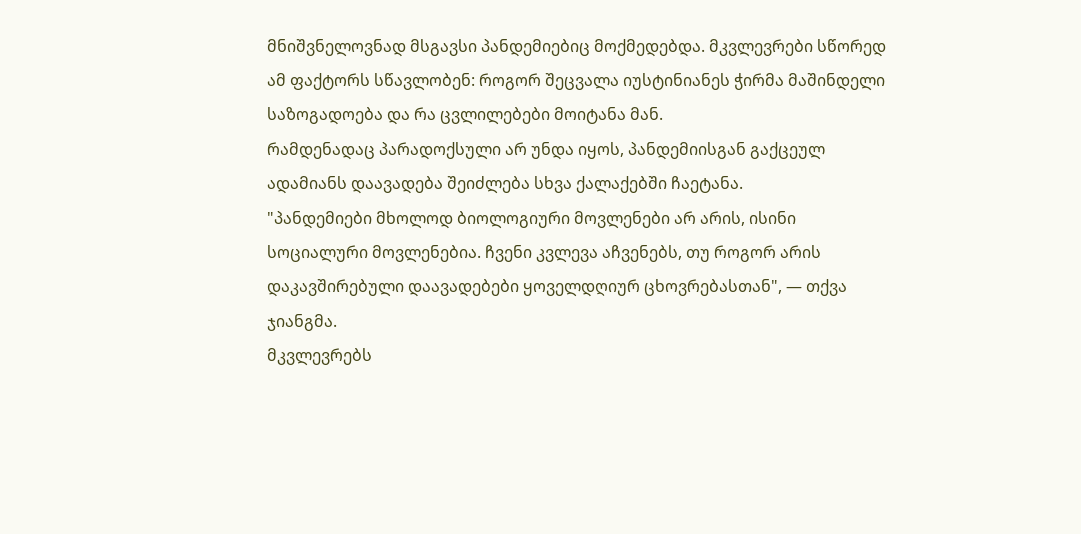მნიშვნელოვნად მსგავსი პანდემიებიც მოქმედებდა. მკვლევრები სწორედ ამ ფაქტორს სწავლობენ: როგორ შეცვალა იუსტინიანეს ჭირმა მაშინდელი საზოგადოება და რა ცვლილებები მოიტანა მან.
რამდენადაც პარადოქსული არ უნდა იყოს, პანდემიისგან გაქცეულ ადამიანს დაავადება შეიძლება სხვა ქალაქებში ჩაეტანა.
"პანდემიები მხოლოდ ბიოლოგიური მოვლენები არ არის, ისინი სოციალური მოვლენებია. ჩვენი კვლევა აჩვენებს, თუ როგორ არის დაკავშირებული დაავადებები ყოველდღიურ ცხოვრებასთან", — თქვა ჯიანგმა.
მკვლევრებს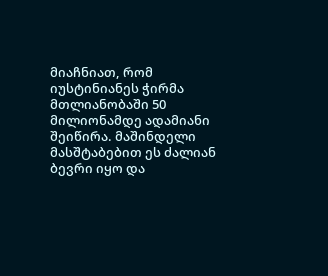მიაჩნიათ, რომ იუსტინიანეს ჭირმა მთლიანობაში 50 მილიონამდე ადამიანი შეიწირა. მაშინდელი მასშტაბებით ეს ძალიან ბევრი იყო და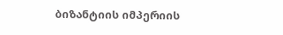ბიზანტიის იმპერიის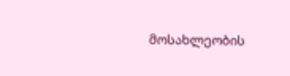მოსახლეობის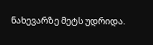ნახევარზე მეტს უდრიდა.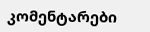კომენტარები